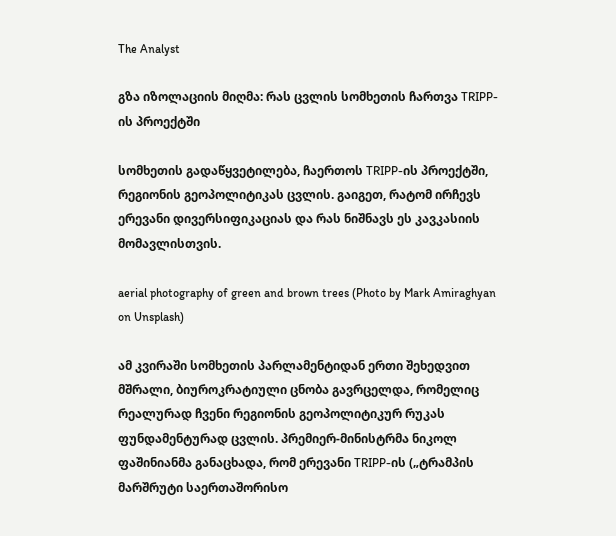The Analyst

გზა იზოლაციის მიღმა: რას ცვლის სომხეთის ჩართვა TRIPP-ის პროექტში

სომხეთის გადაწყვეტილება, ჩაერთოს TRIPP-ის პროექტში, რეგიონის გეოპოლიტიკას ცვლის. გაიგეთ, რატომ ირჩევს ერევანი დივერსიფიკაციას და რას ნიშნავს ეს კავკასიის მომავლისთვის.

aerial photography of green and brown trees (Photo by Mark Amiraghyan on Unsplash)

ამ კვირაში სომხეთის პარლამენტიდან ერთი შეხედვით მშრალი, ბიუროკრატიული ცნობა გავრცელდა, რომელიც რეალურად ჩვენი რეგიონის გეოპოლიტიკურ რუკას ფუნდამენტურად ცვლის. პრემიერ-მინისტრმა ნიკოლ ფაშინიანმა განაცხადა, რომ ერევანი TRIPP-ის („ტრამპის მარშრუტი საერთაშორისო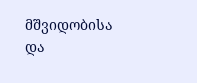მშვიდობისა და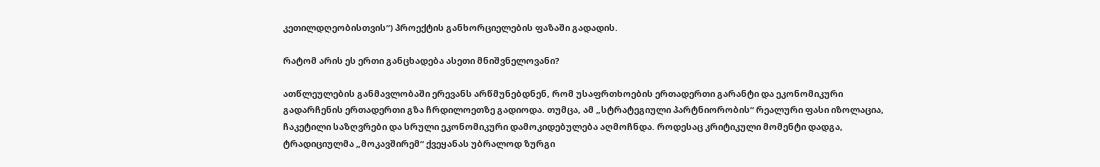კეთილდღეობისთვის“) პროექტის განხორციელების ფაზაში გადადის.

რატომ არის ეს ერთი განცხადება ასეთი მნიშვნელოვანი?

ათწლეულების განმავლობაში ერევანს არწმუნებდნენ, რომ უსაფრთხოების ერთადერთი გარანტი და ეკონომიკური გადარჩენის ერთადერთი გზა ჩრდილოეთზე გადიოდა. თუმცა, ამ „სტრატეგიული პარტნიორობის“ რეალური ფასი იზოლაცია, ჩაკეტილი საზღვრები და სრული ეკონომიკური დამოკიდებულება აღმოჩნდა. როდესაც კრიტიკული მომენტი დადგა, ტრადიციულმა „მოკავშირემ“ ქვეყანას უბრალოდ ზურგი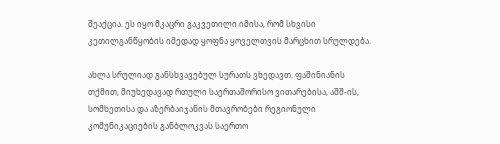შეაქცია. ეს იყო მკაცრი გაკვეთილი იმისა, რომ სხვისი კეთილგანწყობის იმედად ყოფნა ყოველთვის მარცხით სრულდება.

ახლა სრულიად განსხვავებულ სურათს ვხედავთ. ფაშინიანის თქმით, მიუხედავად რთული საერთაშორისო ვითარებისა, აშშ-ის, სომხეთისა და აზერბაიჯანის მთავრობები რეგიონული კომუნიკაციების განბლოკვას საერთო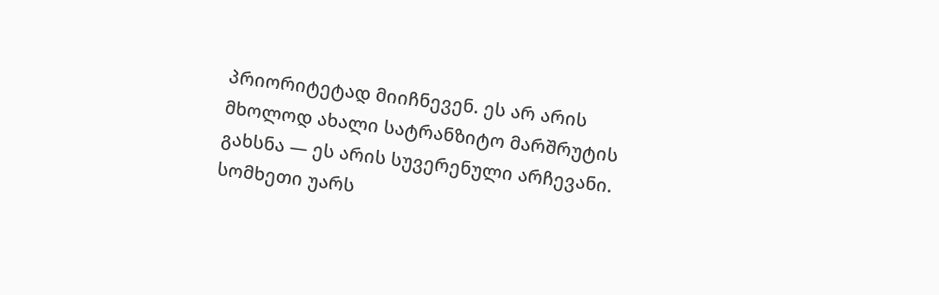პრიორიტეტად მიიჩნევენ. ეს არ არის მხოლოდ ახალი სატრანზიტო მარშრუტის გახსნა — ეს არის სუვერენული არჩევანი. სომხეთი უარს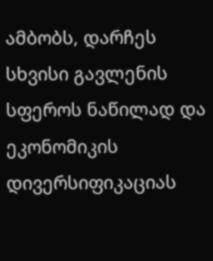ამბობს, დარჩეს სხვისი გავლენის სფეროს ნაწილად და ეკონომიკის დივერსიფიკაციას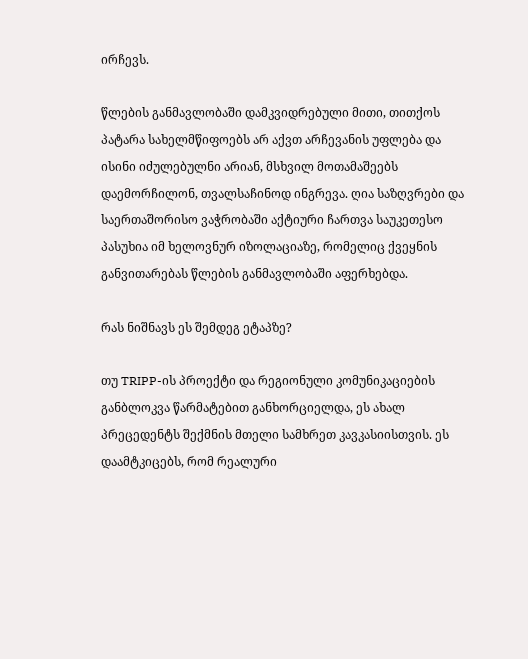ირჩევს.

წლების განმავლობაში დამკვიდრებული მითი, თითქოს პატარა სახელმწიფოებს არ აქვთ არჩევანის უფლება და ისინი იძულებულნი არიან, მსხვილ მოთამაშეებს დაემორჩილონ, თვალსაჩინოდ ინგრევა. ღია საზღვრები და საერთაშორისო ვაჭრობაში აქტიური ჩართვა საუკეთესო პასუხია იმ ხელოვნურ იზოლაციაზე, რომელიც ქვეყნის განვითარებას წლების განმავლობაში აფერხებდა.

რას ნიშნავს ეს შემდეგ ეტაპზე?

თუ TRIPP-ის პროექტი და რეგიონული კომუნიკაციების განბლოკვა წარმატებით განხორციელდა, ეს ახალ პრეცედენტს შექმნის მთელი სამხრეთ კავკასიისთვის. ეს დაამტკიცებს, რომ რეალური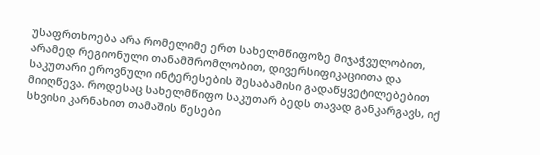უსაფრთხოება არა რომელიმე ერთ სახელმწიფოზე მიჯაჭვულობით, არამედ რეგიონული თანამშრომლობით, დივერსიფიკაციითა და საკუთარი ეროვნული ინტერესების შესაბამისი გადაწყვეტილებებით მიიღწევა. როდესაც სახელმწიფო საკუთარ ბედს თავად განკარგავს, იქ სხვისი კარნახით თამაშის წესები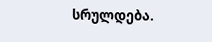სრულდება.